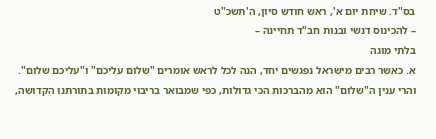בס"ד. שיחת יום א', ראש חודש סיון, ה'תשכ"ט
– להכינוס דנשי ובנות חב"ד תחיינה –
בלתי מוגה
א. כאשר רבים מישראל נפגשים יחד, הנה לכל לראש אומרים "שלום עליכם" ו"עליכם שלום".
והרי ענין ה"שלום" הוא מהברכות הכי גדולות, כפי שמבואר בריבוי מקומות בתורתנו הקדושה,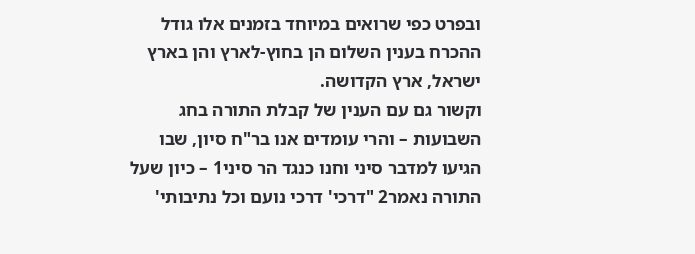ובפרט כפי שרואים במיוחד בזמנים אלו גודל ההכרח בענין השלום הן בחוץ-לארץ והן בארץ ישראל, ארץ הקדושה.
וקשור גם עם הענין של קבלת התורה בחג השבועות – והרי עומדים אנו בר"ח סיון, שבו הגיעו למדבר סיני וחנו כנגד הר סיני1 – כיון שעל התורה נאמר2 "דרכי' דרכי נועם וכל נתיבותי'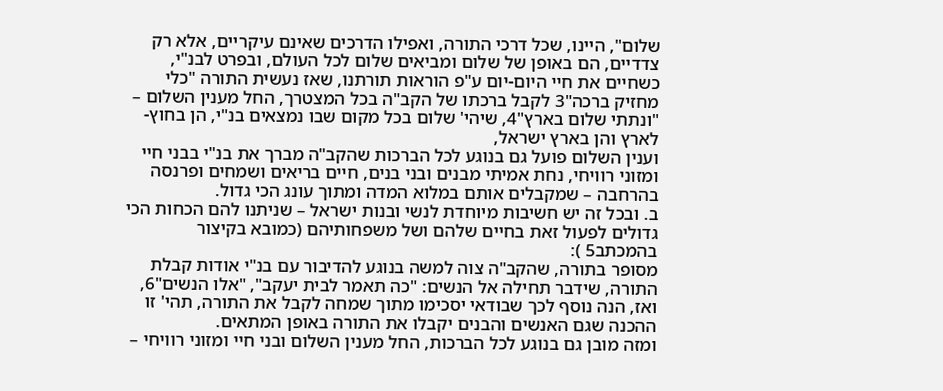שלום", היינו, שכל דרכי התורה, ואפילו הדרכים שאינם עיקריים, אלא רק צדדיים, הם באופן של שלום ומביאים שלום לכל העולם, ובפרט לבנ"י, כשחיים את חיי היום-יום ע"פ הוראות תורתנו, שאז נעשית התורה "כלי מחזיק ברכה"3 לקבל ברכתו של הקב"ה בכל המצטרך, החל מענין השלום – "ונתתי שלום בארץ"4, שיהי' שלום בכל מקום שבו נמצאים בנ"י, הן בחוץ-לארץ והן בארץ ישראל,
וענין השלום פועל גם בנוגע לכל הברכות שהקב"ה מברך את בנ"י בבני חיי ומזוני רוויחי, נחת אמיתי מבנים ובני בנים, חיים בריאים ושמחים ופרנסה בהרחבה – שמקבלים אותם במלוא המדה ומתוך עונג הכי גדול.
ב. ובכל זה יש חשיבות מיוחדת לנשי ובנות ישראל – שניתנו להם הכחות הכי גדולים לפעול זאת בחיים שלהם ושל משפחותיהם (כמובא בקיצור בהמכתב5 ):
מסופר בתורה, שהקב"ה צוה למשה בנוגע להדיבור עם בנ"י אודות קבלת התורה, שידבר תחילה אל הנשים: "כה תאמר לבית יעקב", "אלו הנשים"6, ואז, הנה נוסף לכך שבודאי יסכימו מתוך שמחה לקבל את התורה, תהי' זו ההכנה שגם האנשים והבנים יקבלו את התורה באופן המתאים.
ומזה מובן גם בנוגע לכל הברכות, החל מענין השלום ובני חיי ומזוני רוויחי –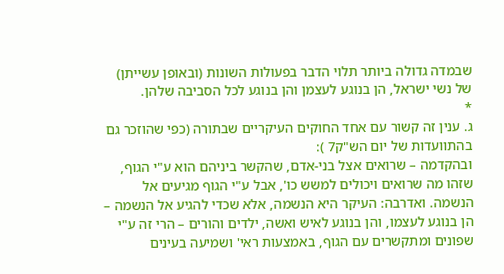שבמדה גדולה ביותר תלוי הדבר בפעולות השונות (ובאופן עשייתן) של נשי ישראל, הן בנוגע לעצמן והן בנוגע לכל הסביבה שלהן.
*
ג. ענין זה קשור עם אחד החוקים העיקריים שבתורה (כפי שהוזכר גם בהתוועדות של יום הש"ק7 ):
ובהקדמה – שרואים אצל בני-אדם, שהקשר ביניהם הוא ע"י הגוף, שזהו מה שרואים ויכולים למשש כו', אבל ע"י הגוף מגיעים אל הנשמה. ואדרבה: העיקר היא הנשמה, אלא שכדי להגיע אל הנשמה – הן בנוגע לעצמו, והן בנוגע לאיש ואשה, ילדים והורים – הרי זה ע"י שפונים ומתקשרים עם הגוף, באמצעות ראי' ושמיעה בעינים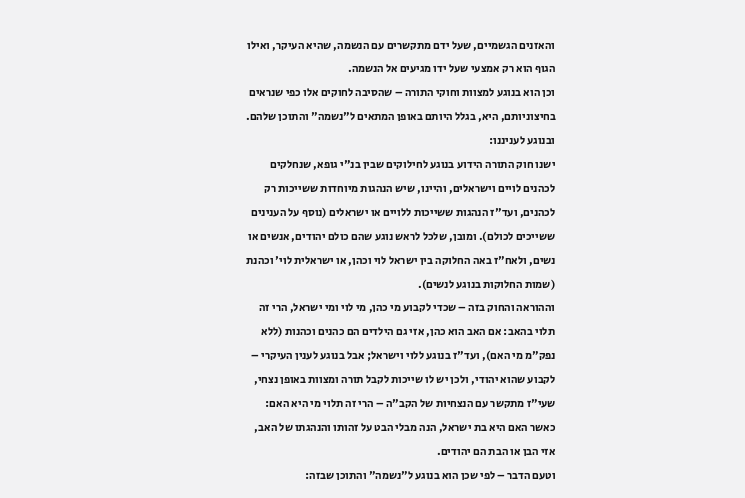והאזנים הגשמיים, שעל ידם מתקשרים עם הנשמה, שהיא העיקר, ואילו הגוף הוא רק אמצעי שעל ידו מגיעים אל הנשמה.
וכן הוא בנוגע למצוות וחוקי התורה – שהסיבה לחוקים אלו כפי שנראים בחיצוניותם, היא, בגלל היותם באופן המתאים ל"נשמה" והתוכן שלהם.
ובנוגע לעניננו:
ישנו חוק התורה הידוע בנוגע לחילוקים שבין בנ"י גופא, שנחלקים לכהנים לויים וישראלים, והיינו, שיש הנהגות מיוחדות ששייכות רק לכהנים, ועד"ז הנהגות ששייכות ללויים או ישראלים (נוסף על הענינים ששייכים לכולם). ומובן, שלכל לראש נוגע שהם כולם יהודים, אנשים או נשים, ולאח"ז באה החלוקה בין ישראל לוי וכהן, או ישראלית לוי' וכהנת (שמות החלוקות בנוגע לנשים).
וההוראה והחוק בזה – שכדי לקבוע מי כהן, מי לוי ומי ישראל, הרי זה תלוי בהאב: אם האב הוא כהן, אזי גם הילדים הם כהנים וכהנות (ללא נפק"מ מי האם), ועד"ז בנוגע ללוי וישראל; אבל בנוגע לענין העיקרי – לקבוע שהוא יהודי, ולכן יש לו שייכות לקבל תורה ומצוות באופן נצחי, שעי"ז מתקשר עם הנצחיות של הקב"ה – הרי זה תלוי מי היא האם: כאשר האם היא בת ישראל, הנה מבלי הבט על זהותו והנהגתו של האב, אזי הבן או הבת הם יהודים.
וטעם הדבר – לפי שכן הוא בנוגע ל"נשמה" והתוכן שבזה: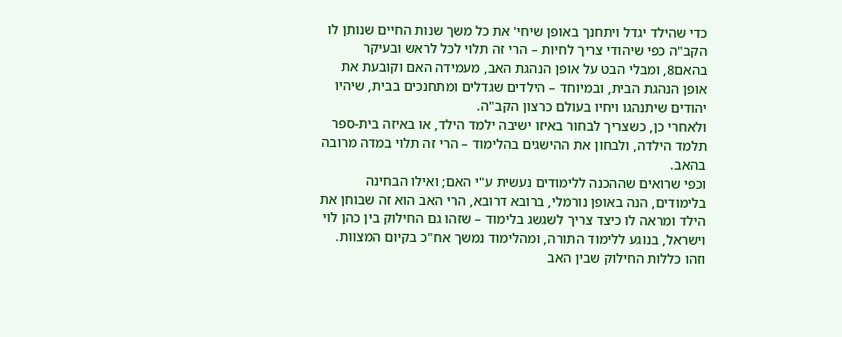כדי שהילד יגדל ויתחנך באופן שיחי' את כל משך שנות החיים שנותן לו הקב"ה כפי שיהודי צריך לחיות – הרי זה תלוי לכל לראש ובעיקר בהאם8, ומבלי הבט על אופן הנהגת האב, מעמידה האם וקובעת את אופן הנהגת הבית, ובמיוחד – הילדים שגדלים ומתחנכים בבית, שיהיו יהודים שיתנהגו ויחיו בעולם כרצון הקב"ה.
ולאחרי כן, כשצריך לבחור באיזו ישיבה ילמד הילד, או באיזה בית-ספר תלמד הילדה, ולבחון את ההישגים בהלימוד – הרי זה תלוי במדה מרובה בהאב.
וכפי שרואים שההכנה ללימודים נעשית ע"י האם; ואילו הבחינה בלימודים, הנה באופן נורמלי, ברובא דרובא, הרי האב הוא זה שבוחן את הילד ומראה לו כיצד צריך לשגשג בלימוד – שזהו גם החילוק בין כהן לוי וישראל, בנוגע ללימוד התורה, ומהלימוד נמשך אח"כ בקיום המצוות.
וזהו כללות החילוק שבין האב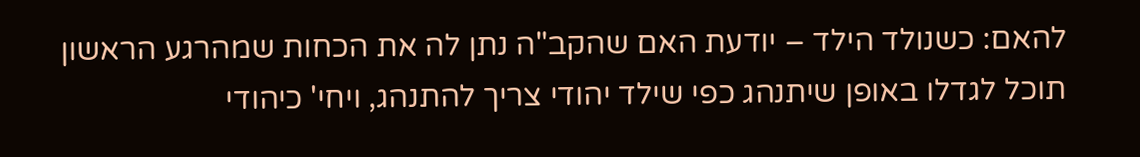להאם: כשנולד הילד – יודעת האם שהקב"ה נתן לה את הכחות שמהרגע הראשון תוכל לגדלו באופן שיתנהג כפי שילד יהודי צריך להתנהג, ויחי' כיהודי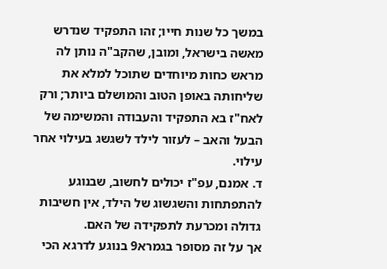במשך כל שנות חייו; זהו התפקיד שנדרש מאשה בישראל, ומובן, שהקב"ה נותן לה מראש כחות מיוחדים שתוכל למלא את שליחותה באופן הטוב והמושלם ביותר; ורק לאח"ז בא התפקיד והעבודה והמשימה של הבעל והאב – לעזור לילד לשגשג בעילוי אחר עילוי.
ד. אמנם, עפ"ז יכולים לחשוב, שבנוגע להתפתחות והשגשוג של הילד, אין חשיבות גדולה ומכרעת לתפקידה של האם.
אך על זה מסופר בגמרא9 בנוגע לדרגא הכי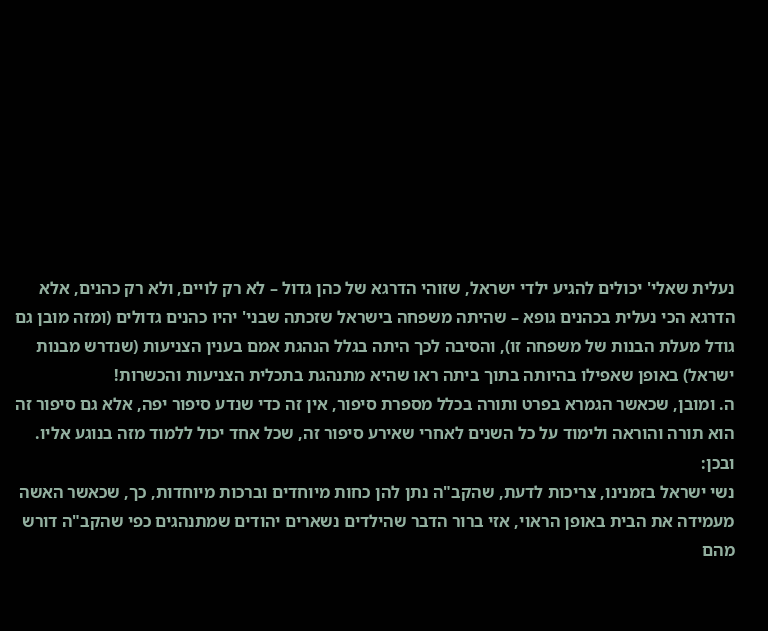נעלית שאלי' יכולים להגיע ילדי ישראל, שזוהי הדרגא של כהן גדול – לא רק לויים, ולא רק כהנים, אלא הדרגא הכי נעלית בכהנים גופא – שהיתה משפחה בישראל שזכתה שבני' יהיו כהנים גדולים (ומזה מובן גם גודל מעלת הבנות של משפחה זו), והסיבה לכך היתה בגלל הנהגת אמם בענין הצניעות (שנדרש מבנות ישראל) באופן שאפילו בהיותה בתוך ביתה ראו שהיא מתנהגת בתכלית הצניעות והכשרות!
ה. ומובן, שכאשר הגמרא בפרט ותורה בכלל מספרת סיפור, אין זה כדי שנדע סיפור יפה, אלא גם סיפור זה הוא תורה והוראה ולימוד על כל השנים לאחרי שאירע סיפור זה, שכל אחד יכול ללמוד מזה בנוגע אליו.
ובכן:
נשי ישראל בזמנינו, צריכות לדעת, שהקב"ה נתן להן כחות מיוחדים וברכות מיוחדות, כך, שכאשר האשה מעמידה את הבית באופן הראוי, אזי ברור הדבר שהילדים נשארים יהודים שמתנהגים כפי שהקב"ה דורש מהם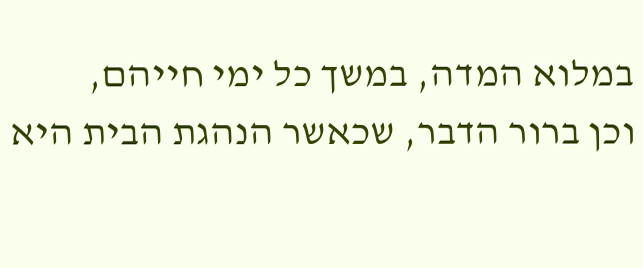במלוא המדה, במשך כל ימי חייהם,
וכן ברור הדבר, שכאשר הנהגת הבית היא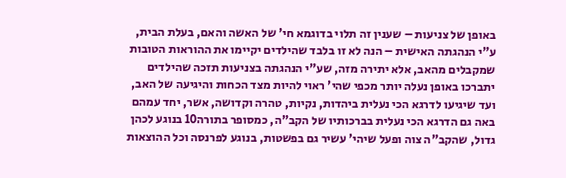באופן של צניעות – שענין זה תלוי בדוגמא חי' של האשה והאם, בעלת הבית, ע"י הנהגתה האישית – הנה לא זו בלבד שהילדים יקיימו את ההוראות הטובות שמקבלים מהאב, אלא יתירה מזה, שע"י הנהגתה בצניעות תזכה שהילדים יתברכו באופן נעלה יותר מכפי שהי' ראוי להיות מצד הכחות והיגיעה של האב, ועד שיגיעו לדרגא הכי נעלית ביהדות, נקיות, טהרה וקדושה, אשר, יחד עמהם באה גם הדרגא הכי נעלית בברכותיו של הקב"ה, כמסופר בתורה10 בנוגע לכהן גדול, שהקב"ה צוה ופעל שיהי' עשיר גם בפשטות, בנוגע לפרנסה וכל ההוצאות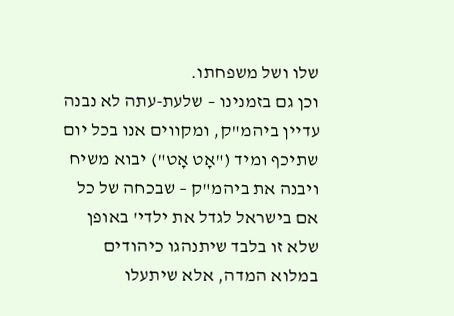שלו ושל משפחתו.
וכן גם בזמנינו – שלעת-עתה לא נבנה עדיין ביהמ"ק, ומקווים אנו בכל יום שתיכף ומיד ("אָט אָט") יבוא משיח ויבנה את ביהמ"ק – שבכחה של כל אם בישראל לגדל את ילדי' באופן שלא זו בלבד שיתנהגו כיהודים במלוא המדה, אלא שיתעלו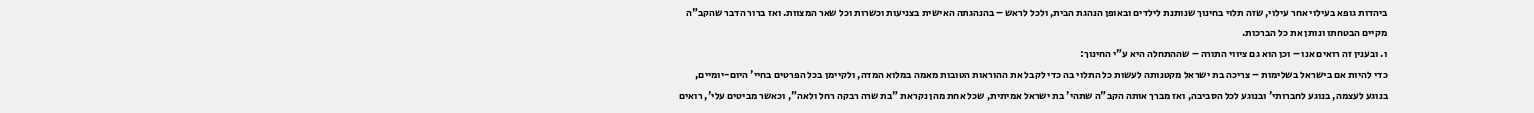ביהדות גופא בעילוי אחר עילוי, שזה תלוי בחינוך שנותנת לילדים ובאופן הנהגת הבית, ולכל לראש – בהנהגתה האישית בצניעות וכשרות וכל שאר המצוות. ואז ברור הדבר שהקב"ה מקיים הבטחתו ונותן את כל הברכות.
ו. ובענין זה רואים אנו – וכן הוא גם ציווי התורה – שההתחלה היא ע"י החינוך:
כדי להיות אם בישראל בשלימות – צריכה בת ישראל מקטנותה לעשות כל התלוי בה כדי לקבל את ההוראות הטובות מאמה במלוא המדה, ולקיימן בכל הפרטים בחיי' היום-יומיים, בנוגע לעצמה, בנוגע לחברותי' ובנוגע לכל הסביבה, ואז מברך אותה הקב"ה שתהי' בת ישראל אמיתית, שכל אחת מהן נקראת "בת שרה רבקה רחל ולאה", וכאשר מביטים עלי', רואים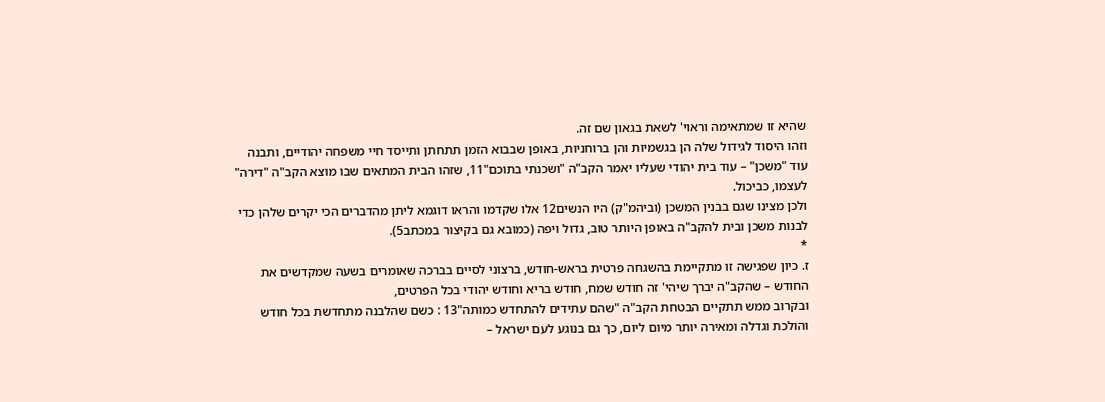שהיא זו שמתאימה וראוי' לשאת בגאון שם זה.
וזהו היסוד לגידול שלה הן בגשמיות והן ברוחניות, באופן שבבוא הזמן תתחתן ותייסד חיי משפחה יהודיים, ותבנה עוד "משכן" – עוד בית יהודי שעליו יאמר הקב"ה "ושכנתי בתוכם"11, שזהו הבית המתאים שבו מוצא הקב"ה "דירה" לעצמו, כביכול.
ולכן מצינו שגם בבנין המשכן (וביהמ"ק) היו הנשים12 אלו שקדמו והראו דוגמא ליתן מהדברים הכי יקרים שלהן כדי לבנות משכן ובית להקב"ה באופן היותר טוב, גדול ויפה (כמובא גם בקיצור במכתב5).
*
ז. כיון שפגישה זו מתקיימת בהשגחה פרטית בראש-חודש, ברצוני לסיים בברכה שאומרים בשעה שמקדשים את החודש – שהקב"ה יברך שיהי' זה חודש שמח, חודש בריא וחודש יהודי בכל הפרטים,
ובקרוב ממש תתקיים הבטחת הקב"ה "שהם עתידים להתחדש כמותה"13 : כשם שהלבנה מתחדשת בכל חודש והולכת וגדלה ומאירה יותר מיום ליום, כך גם בנוגע לעם ישראל –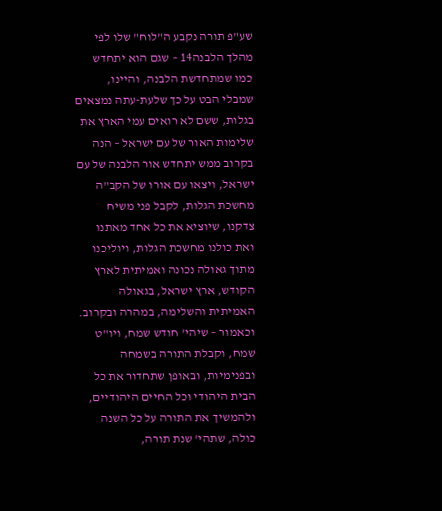שע"פ תורה נקבע ה"לוח" שלו לפי מהלך הלבנה14 – שגם הוא יתחדש כמו שמתחדשת הלבנה, והיינו, שמבלי הבט על כך שלעת-עתה נמצאים בגלות, ששם לא רואים עמי הארץ את שלימות האור של עם ישראל – הנה בקרוב ממש יתחדש אור הלבנה של עם ישראל, ויצאו עם אורו של הקב"ה מחשכת הגלות, לקבל פני משיח צדקנו, שיוציא את כל אחד מאתנו ואת כולנו מחשכת הגלות, ויוליכנו מתוך גאולה נכונה ואמיתית לארץ הקודש, ארץ ישראל, בגאולה האמיתית והשלימה, במהרה ובקרוב.
וכאמור – שיהי' חודש שמח, ויו"ט שמח, וקבלת התורה בשמחה ובפנימיות, ובאופן שתחדור את כל הבית היהודי וכל החיים היהודיים, ולהמשיך את התורה על כל השנה כולה, שתהי' שנת תורה,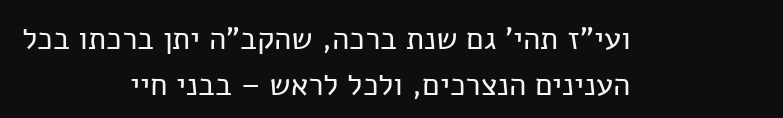ועי"ז תהי' גם שנת ברכה, שהקב"ה יתן ברכתו בכל הענינים הנצרכים, ולכל לראש – בבני חיי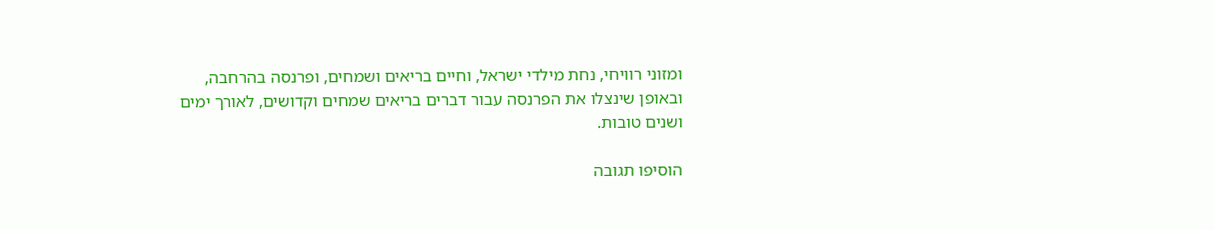ומזוני רוויחי, נחת מילדי ישראל, וחיים בריאים ושמחים, ופרנסה בהרחבה, ובאופן שינצלו את הפרנסה עבור דברים בריאים שמחים וקדושים, לאורך ימים ושנים טובות.

הוסיפו תגובה